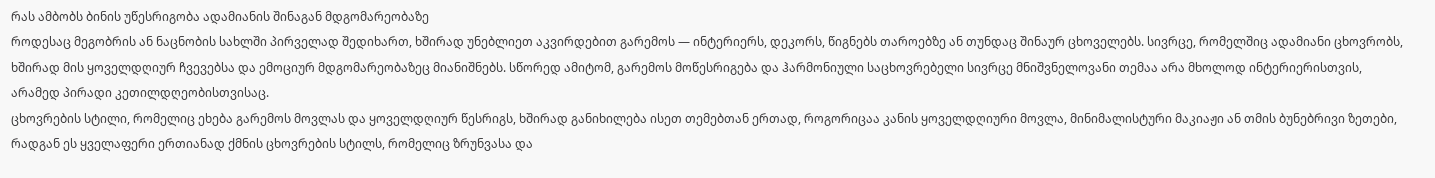რას ამბობს ბინის უწესრიგობა ადამიანის შინაგან მდგომარეობაზე
როდესაც მეგობრის ან ნაცნობის სახლში პირველად შედიხართ, ხშირად უნებლიეთ აკვირდებით გარემოს — ინტერიერს, დეკორს, წიგნებს თაროებზე ან თუნდაც შინაურ ცხოველებს. სივრცე, რომელშიც ადამიანი ცხოვრობს, ხშირად მის ყოველდღიურ ჩვევებსა და ემოციურ მდგომარეობაზეც მიანიშნებს. სწორედ ამიტომ, გარემოს მოწესრიგება და ჰარმონიული საცხოვრებელი სივრცე მნიშვნელოვანი თემაა არა მხოლოდ ინტერიერისთვის, არამედ პირადი კეთილდღეობისთვისაც.
ცხოვრების სტილი, რომელიც ეხება გარემოს მოვლას და ყოველდღიურ წესრიგს, ხშირად განიხილება ისეთ თემებთან ერთად, როგორიცაა კანის ყოველდღიური მოვლა, მინიმალისტური მაკიაჟი ან თმის ბუნებრივი ზეთები, რადგან ეს ყველაფერი ერთიანად ქმნის ცხოვრების სტილს, რომელიც ზრუნვასა და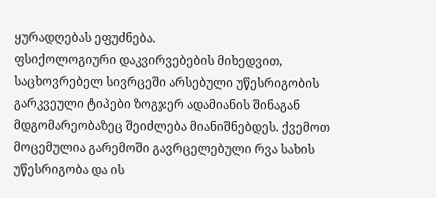ყურადღებას ეფუძნება.
ფსიქოლოგიური დაკვირვებების მიხედვით, საცხოვრებელ სივრცეში არსებული უწესრიგობის გარკვეული ტიპები ზოგჯერ ადამიანის შინაგან მდგომარეობაზეც შეიძლება მიანიშნებდეს. ქვემოთ მოცემულია გარემოში გავრცელებული რვა სახის უწესრიგობა და ის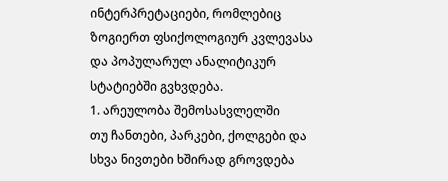ინტერპრეტაციები, რომლებიც ზოგიერთ ფსიქოლოგიურ კვლევასა და პოპულარულ ანალიტიკურ სტატიებში გვხვდება.
1. არეულობა შემოსასვლელში
თუ ჩანთები, პარკები, ქოლგები და სხვა ნივთები ხშირად გროვდება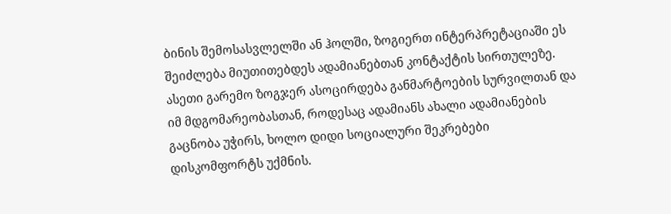ბინის შემოსასვლელში ან ჰოლში, ზოგიერთ ინტერპრეტაციაში ეს შეიძლება მიუთითებდეს ადამიანებთან კონტაქტის სირთულეზე.
ასეთი გარემო ზოგჯერ ასოცირდება განმარტოების სურვილთან და იმ მდგომარეობასთან, როდესაც ადამიანს ახალი ადამიანების გაცნობა უჭირს, ხოლო დიდი სოციალური შეკრებები დისკომფორტს უქმნის.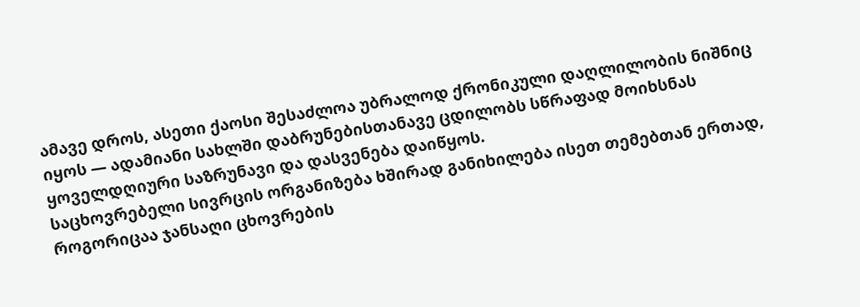ამავე დროს, ასეთი ქაოსი შესაძლოა უბრალოდ ქრონიკული დაღლილობის ნიშნიც იყოს — ადამიანი სახლში დაბრუნებისთანავე ცდილობს სწრაფად მოიხსნას ყოველდღიური საზრუნავი და დასვენება დაიწყოს.
საცხოვრებელი სივრცის ორგანიზება ხშირად განიხილება ისეთ თემებთან ერთად, როგორიცაა ჯანსაღი ცხოვრების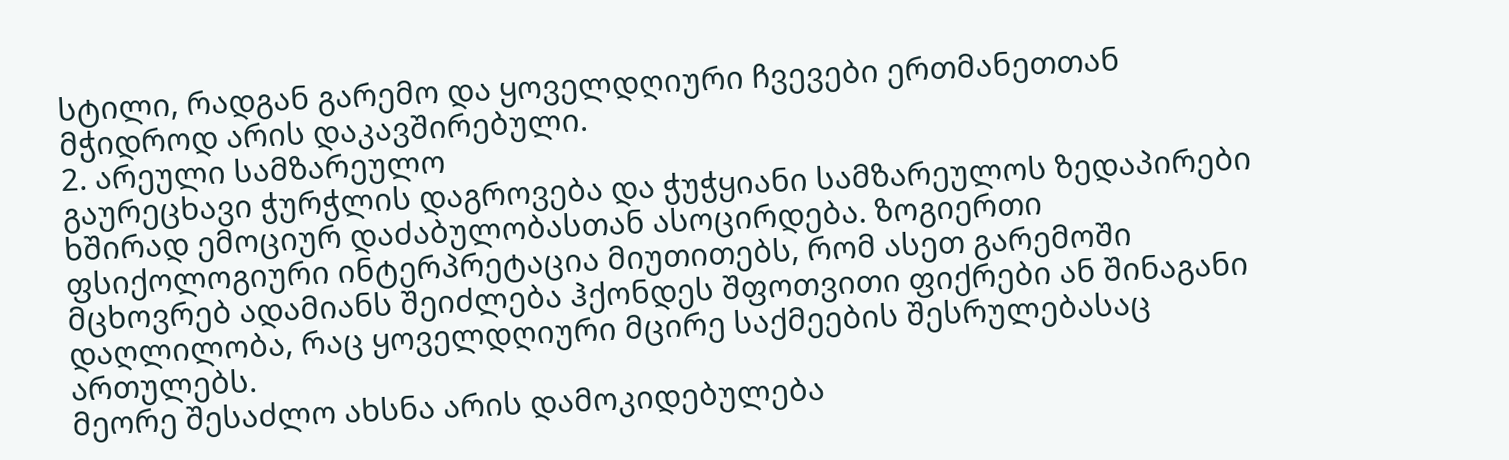სტილი, რადგან გარემო და ყოველდღიური ჩვევები ერთმანეთთან მჭიდროდ არის დაკავშირებული.
2. არეული სამზარეულო
გაურეცხავი ჭურჭლის დაგროვება და ჭუჭყიანი სამზარეულოს ზედაპირები ხშირად ემოციურ დაძაბულობასთან ასოცირდება. ზოგიერთი ფსიქოლოგიური ინტერპრეტაცია მიუთითებს, რომ ასეთ გარემოში მცხოვრებ ადამიანს შეიძლება ჰქონდეს შფოთვითი ფიქრები ან შინაგანი დაღლილობა, რაც ყოველდღიური მცირე საქმეების შესრულებასაც ართულებს.
მეორე შესაძლო ახსნა არის დამოკიდებულება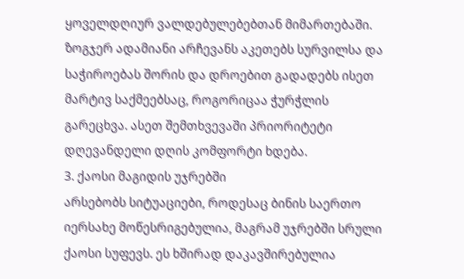ყოველდღიურ ვალდებულებებთან მიმართებაში. ზოგჯერ ადამიანი არჩევანს აკეთებს სურვილსა და საჭიროებას შორის და დროებით გადადებს ისეთ მარტივ საქმეებსაც, როგორიცაა ჭურჭლის გარეცხვა. ასეთ შემთხვევაში პრიორიტეტი დღევანდელი დღის კომფორტი ხდება.
3. ქაოსი მაგიდის უჯრებში
არსებობს სიტუაციები, როდესაც ბინის საერთო იერსახე მოწესრიგებულია, მაგრამ უჯრებში სრული ქაოსი სუფევს. ეს ხშირად დაკავშირებულია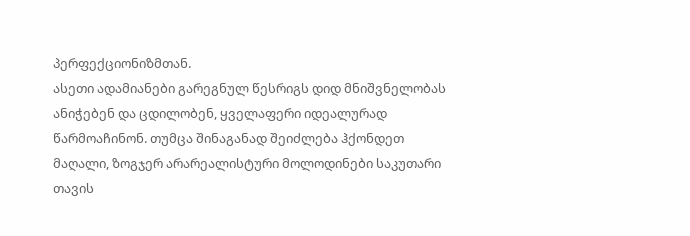პერფექციონიზმთან.
ასეთი ადამიანები გარეგნულ წესრიგს დიდ მნიშვნელობას ანიჭებენ და ცდილობენ, ყველაფერი იდეალურად წარმოაჩინონ. თუმცა შინაგანად შეიძლება ჰქონდეთ მაღალი, ზოგჯერ არარეალისტური მოლოდინები საკუთარი თავის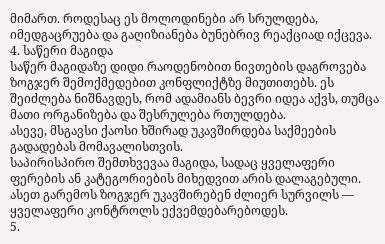მიმართ. როდესაც ეს მოლოდინები არ სრულდება, იმედგაცრუება და გაღიზიანება ბუნებრივ რეაქციად იქცევა.
4. საწერი მაგიდა
საწერ მაგიდაზე დიდი რაოდენობით ნივთების დაგროვება ზოგჯერ შემოქმედებით კონფლიქტზე მიუთითებს. ეს შეიძლება ნიშნავდეს, რომ ადამიანს ბევრი იდეა აქვს, თუმცა მათი ორგანიზება და შესრულება რთულდება.
ასევე, მსგავსი ქაოსი ხშირად უკავშირდება საქმეების გადადებას მომავალისთვის.
საპირისპირო შემთხვევაა მაგიდა, სადაც ყველაფერი ფერების ან კატეგორიების მიხედვით არის დალაგებული. ასეთ გარემოს ზოგჯერ უკავშირებენ ძლიერ სურვილს — ყველაფერი კონტროლს ექვემდებარებოდეს.
5.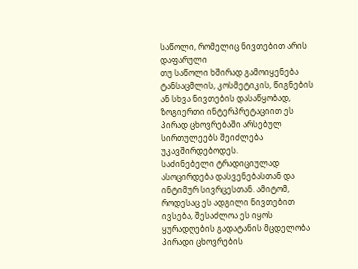საწოლი, რომელიც ნივთებით არის დაფარული
თუ საწოლი ხშირად გამოიყენება ტანსაცმლის, კოსმეტიკის, წიგნების ან სხვა ნივთების დასაწყობად, ზოგიერთი ინტერპრეტაციით ეს პირად ცხოვრებაში არსებულ სირთულეებს შეიძლება უკავშირდებოდეს.
საძინებელი ტრადიციულად ასოცირდება დასვენებასთან და ინტიმურ სივრცესთან. ამიტომ, როდესაც ეს ადგილი ნივთებით ივსება, შესაძლოა ეს იყოს ყურადღების გადატანის მცდელობა პირადი ცხოვრების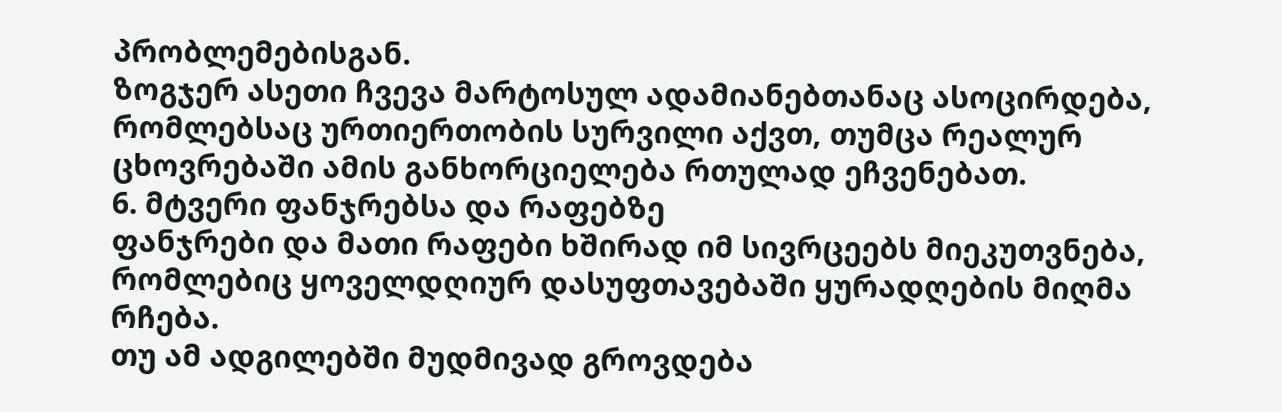პრობლემებისგან.
ზოგჯერ ასეთი ჩვევა მარტოსულ ადამიანებთანაც ასოცირდება, რომლებსაც ურთიერთობის სურვილი აქვთ, თუმცა რეალურ ცხოვრებაში ამის განხორციელება რთულად ეჩვენებათ.
6. მტვერი ფანჯრებსა და რაფებზე
ფანჯრები და მათი რაფები ხშირად იმ სივრცეებს მიეკუთვნება, რომლებიც ყოველდღიურ დასუფთავებაში ყურადღების მიღმა რჩება.
თუ ამ ადგილებში მუდმივად გროვდება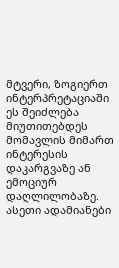მტვერი, ზოგიერთ ინტერპრეტაციაში ეს შეიძლება მიუთითებდეს მომავლის მიმართ ინტერესის დაკარგვაზე ან ემოციურ დაღლილობაზე.
ასეთი ადამიანები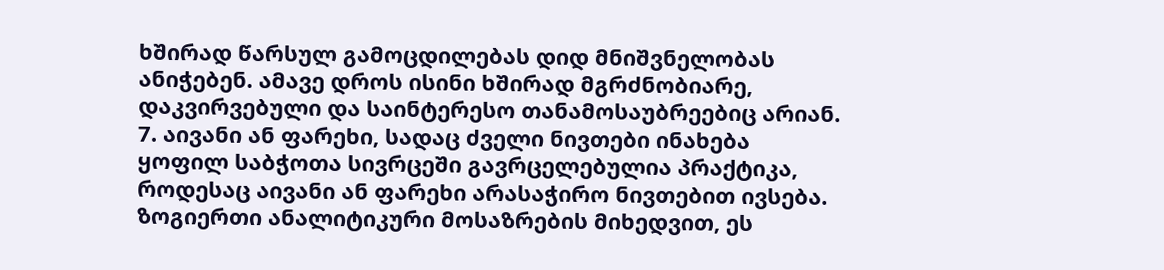ხშირად წარსულ გამოცდილებას დიდ მნიშვნელობას ანიჭებენ. ამავე დროს ისინი ხშირად მგრძნობიარე, დაკვირვებული და საინტერესო თანამოსაუბრეებიც არიან.
7. აივანი ან ფარეხი, სადაც ძველი ნივთები ინახება
ყოფილ საბჭოთა სივრცეში გავრცელებულია პრაქტიკა, როდესაც აივანი ან ფარეხი არასაჭირო ნივთებით ივსება.
ზოგიერთი ანალიტიკური მოსაზრების მიხედვით, ეს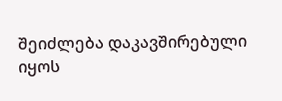შეიძლება დაკავშირებული იყოს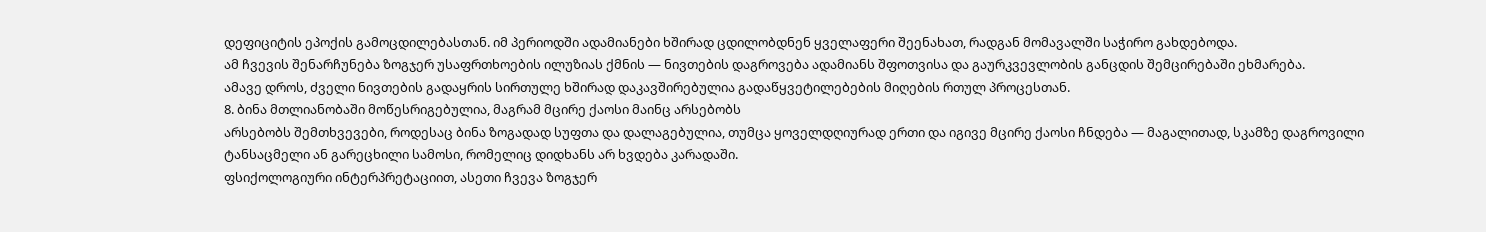დეფიციტის ეპოქის გამოცდილებასთან. იმ პერიოდში ადამიანები ხშირად ცდილობდნენ ყველაფერი შეენახათ, რადგან მომავალში საჭირო გახდებოდა.
ამ ჩვევის შენარჩუნება ზოგჯერ უსაფრთხოების ილუზიას ქმნის — ნივთების დაგროვება ადამიანს შფოთვისა და გაურკვევლობის განცდის შემცირებაში ეხმარება.
ამავე დროს, ძველი ნივთების გადაყრის სირთულე ხშირად დაკავშირებულია გადაწყვეტილებების მიღების რთულ პროცესთან.
8. ბინა მთლიანობაში მოწესრიგებულია, მაგრამ მცირე ქაოსი მაინც არსებობს
არსებობს შემთხვევები, როდესაც ბინა ზოგადად სუფთა და დალაგებულია, თუმცა ყოველდღიურად ერთი და იგივე მცირე ქაოსი ჩნდება — მაგალითად, სკამზე დაგროვილი ტანსაცმელი ან გარეცხილი სამოსი, რომელიც დიდხანს არ ხვდება კარადაში.
ფსიქოლოგიური ინტერპრეტაციით, ასეთი ჩვევა ზოგჯერ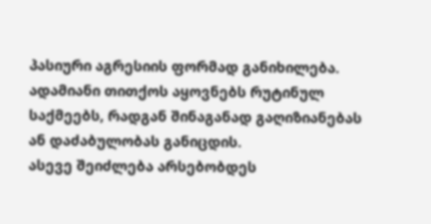პასიური აგრესიის ფორმად განიხილება. ადამიანი თითქოს აყოვნებს რუტინულ საქმეებს, რადგან შინაგანად გაღიზიანებას ან დაძაბულობას განიცდის.
ასევე შეიძლება არსებობდეს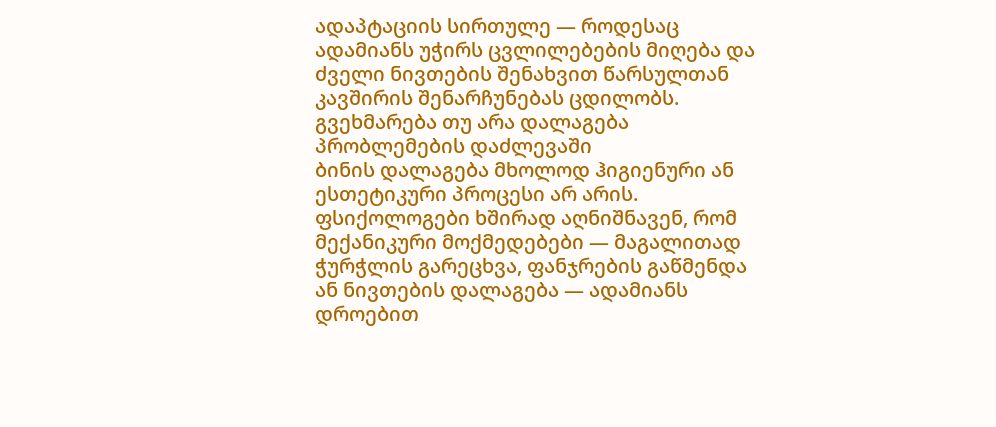ადაპტაციის სირთულე — როდესაც ადამიანს უჭირს ცვლილებების მიღება და ძველი ნივთების შენახვით წარსულთან კავშირის შენარჩუნებას ცდილობს.
გვეხმარება თუ არა დალაგება პრობლემების დაძლევაში
ბინის დალაგება მხოლოდ ჰიგიენური ან ესთეტიკური პროცესი არ არის. ფსიქოლოგები ხშირად აღნიშნავენ, რომ მექანიკური მოქმედებები — მაგალითად ჭურჭლის გარეცხვა, ფანჯრების გაწმენდა ან ნივთების დალაგება — ადამიანს დროებით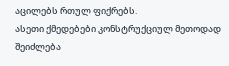აცილებს რთულ ფიქრებს.
ასეთი ქმედებები კონსტრუქციულ მეთოდად შეიძლება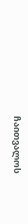ჩაითვალოს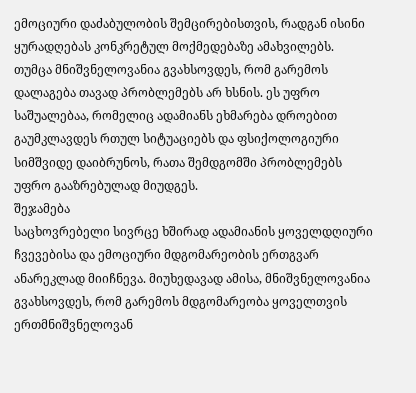ემოციური დაძაბულობის შემცირებისთვის, რადგან ისინი ყურადღებას კონკრეტულ მოქმედებაზე ამახვილებს.
თუმცა მნიშვნელოვანია გვახსოვდეს, რომ გარემოს დალაგება თავად პრობლემებს არ ხსნის. ეს უფრო საშუალებაა, რომელიც ადამიანს ეხმარება დროებით გაუმკლავდეს რთულ სიტუაციებს და ფსიქოლოგიური სიმშვიდე დაიბრუნოს, რათა შემდგომში პრობლემებს უფრო გააზრებულად მიუდგეს.
შეჯამება
საცხოვრებელი სივრცე ხშირად ადამიანის ყოველდღიური ჩვევებისა და ემოციური მდგომარეობის ერთგვარ ანარეკლად მიიჩნევა. მიუხედავად ამისა, მნიშვნელოვანია გვახსოვდეს, რომ გარემოს მდგომარეობა ყოველთვის ერთმნიშვნელოვან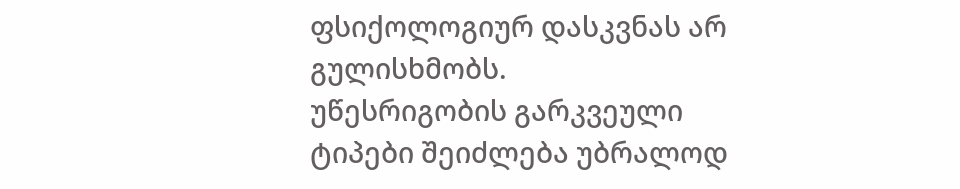ფსიქოლოგიურ დასკვნას არ გულისხმობს.
უწესრიგობის გარკვეული ტიპები შეიძლება უბრალოდ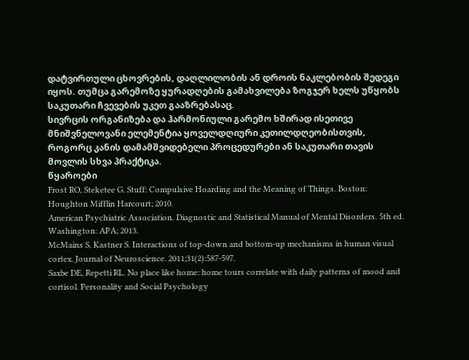დატვირთული ცხოვრების, დაღლილობის ან დროის ნაკლებობის შედეგი იყოს. თუმცა გარემოზე ყურადღების გამახვილება ზოგჯერ ხელს უწყობს საკუთარი ჩვევების უკეთ გააზრებასაც.
სივრცის ორგანიზება და ჰარმონიული გარემო ხშირად ისეთივე მნიშვნელოვანი ელემენტია ყოველდღიური კეთილდღეობისთვის, როგორც კანის დამამშვიდებელი პროცედურები ან საკუთარი თავის მოვლის სხვა პრაქტიკა.
წყაროები
Frost RO, Steketee G. Stuff: Compulsive Hoarding and the Meaning of Things. Boston: Houghton Mifflin Harcourt; 2010.
American Psychiatric Association. Diagnostic and Statistical Manual of Mental Disorders. 5th ed. Washington: APA; 2013.
McMains S, Kastner S. Interactions of top-down and bottom-up mechanisms in human visual cortex. Journal of Neuroscience. 2011;31(2):587-597.
Saxbe DE, Repetti RL. No place like home: home tours correlate with daily patterns of mood and cortisol. Personality and Social Psychology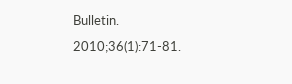Bulletin. 2010;36(1):71-81.